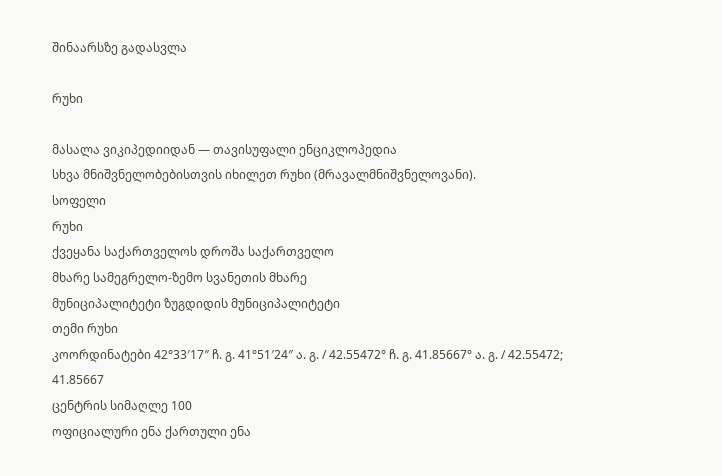შინაარსზე გადასვლა

რუხი

მასალა ვიკიპედიიდან — თავისუფალი ენციკლოპედია
სხვა მნიშვნელობებისთვის იხილეთ რუხი (მრავალმნიშვნელოვანი).
სოფელი
რუხი
ქვეყანა საქართველოს დროშა საქართველო
მხარე სამეგრელო-ზემო სვანეთის მხარე
მუნიციპალიტეტი ზუგდიდის მუნიციპალიტეტი
თემი რუხი
კოორდინატები 42°33′17″ ჩ. გ. 41°51′24″ ა. გ. / 42.55472° ჩ. გ. 41.85667° ა. გ. / 42.55472; 41.85667
ცენტრის სიმაღლე 100
ოფიციალური ენა ქართული ენა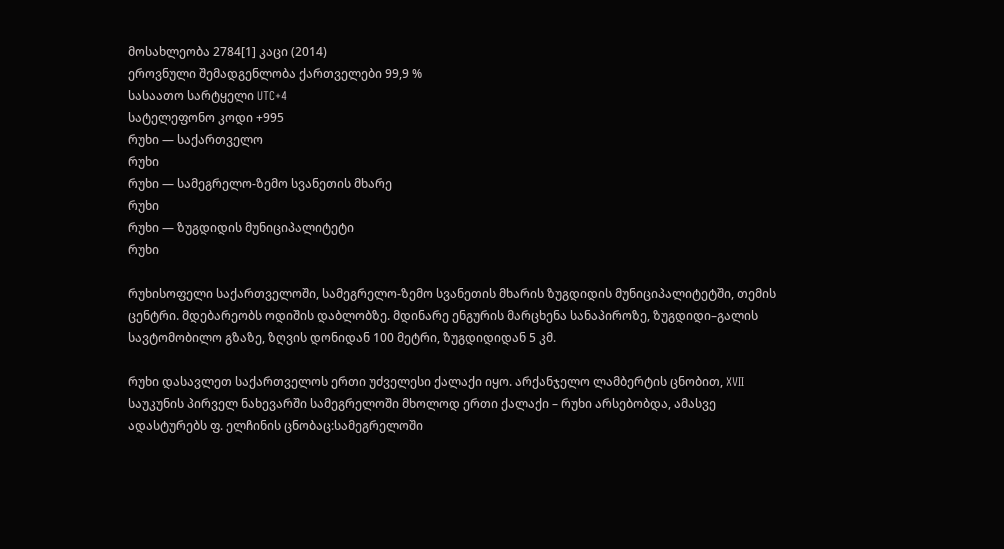მოსახლეობა 2784[1] კაცი (2014)
ეროვნული შემადგენლობა ქართველები 99,9 %
სასაათო სარტყელი UTC+4
სატელეფონო კოდი +995
რუხი — საქართველო
რუხი
რუხი — სამეგრელო-ზემო სვანეთის მხარე
რუხი
რუხი — ზუგდიდის მუნიციპალიტეტი
რუხი

რუხისოფელი საქართველოში, სამეგრელო-ზემო სვანეთის მხარის ზუგდიდის მუნიციპალიტეტში, თემის ცენტრი. მდებარეობს ოდიშის დაბლობზე. მდინარე ენგურის მარცხენა სანაპიროზე, ზუგდიდი–გალის სავტომობილო გზაზე, ზღვის დონიდან 100 მეტრი, ზუგდიდიდან 5 კმ.

რუხი დასავლეთ საქართველოს ერთი უძველესი ქალაქი იყო. არქანჯელო ლამბერტის ცნობით, XVII საუკუნის პირველ ნახევარში სამეგრელოში მხოლოდ ერთი ქალაქი – რუხი არსებობდა, ამასვე ადასტურებს ფ. ელჩინის ცნობაც:სამეგრელოში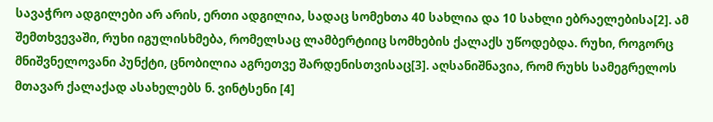სავაჭრო ადგილები არ არის, ერთი ადგილია, სადაც სომეხთა 40 სახლია და 10 სახლი ებრაელებისა[2]. ამ შემთხვევაში, რუხი იგულისხმება, რომელსაც ლამბერტიიც სომხების ქალაქს უწოდებდა. რუხი, როგორც მნიშვნელოვანი პუნქტი, ცნობილია აგრეთვე შარდენისთვისაც[3]. აღსანიშნავია, რომ რუხს სამეგრელოს მთავარ ქალაქად ასახელებს ნ. ვინტსენი [4]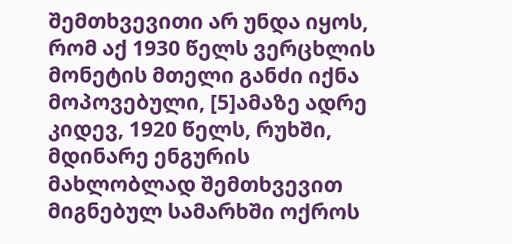შემთხვევითი არ უნდა იყოს, რომ აქ 1930 წელს ვერცხლის მონეტის მთელი განძი იქნა მოპოვებული, [5]ამაზე ადრე კიდევ, 1920 წელს, რუხში, მდინარე ენგურის მახლობლად შემთხვევით მიგნებულ სამარხში ოქროს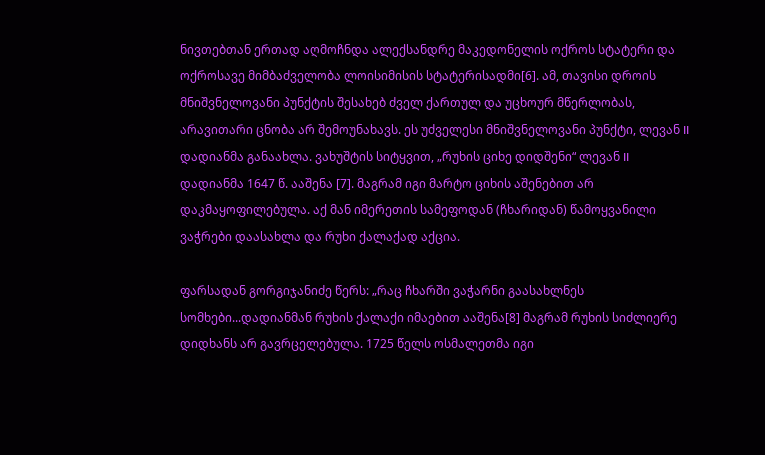ნივთებთან ერთად აღმოჩნდა ალექსანდრე მაკედონელის ოქროს სტატერი და ოქროსავე მიმბაძველობა ლოისიმისის სტატერისადმი[6]. ამ, თავისი დროის მნიშვნელოვანი პუნქტის შესახებ ძველ ქართულ და უცხოურ მწერლობას, არავითარი ცნობა არ შემოუნახავს. ეს უძველესი მნიშვნელოვანი პუნქტი, ლევან II დადიანმა განაახლა. ვახუშტის სიტყვით, „რუხის ციხე დიდშენი“ ლევან II დადიანმა 1647 წ. ააშენა [7]. მაგრამ იგი მარტო ციხის აშენებით არ დაკმაყოფილებულა. აქ მან იმერეთის სამეფოდან (ჩხარიდან) წამოყვანილი ვაჭრები დაასახლა და რუხი ქალაქად აქცია.

ფარსადან გორგიჯანიძე წერს: „რაც ჩხარში ვაჭარნი გაასახლნეს სომხები...დადიანმან რუხის ქალაქი იმაებით ააშენა[8] მაგრამ რუხის სიძლიერე დიდხანს არ გავრცელებულა. 1725 წელს ოსმალეთმა იგი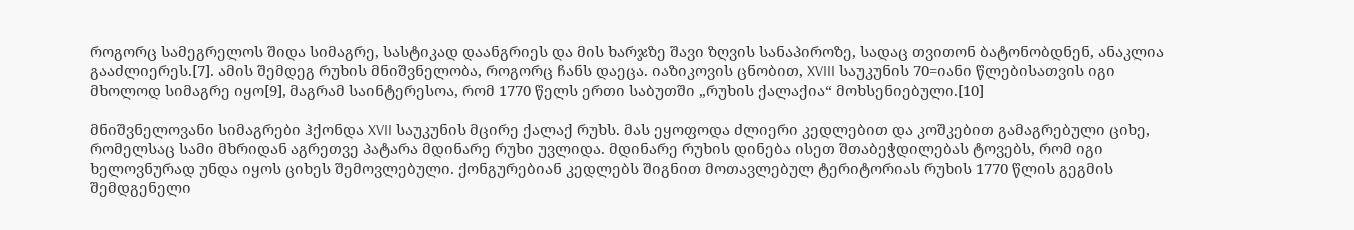როგორც სამეგრელოს შიდა სიმაგრე, სასტიკად დაანგრიეს და მის ხარჯზე შავი ზღვის სანაპიროზე, სადაც თვითონ ბატონობდნენ, ანაკლია გააძლიერეს.[7]. ამის შემდეგ რუხის მნიშვნელობა, როგორც ჩანს დაეცა. იაზიკოვის ცნობით, XVIII საუკუნის 70=იანი წლებისათვის იგი მხოლოდ სიმაგრე იყო[9], მაგრამ საინტერესოა, რომ 1770 წელს ერთი საბუთში „რუხის ქალაქია“ მოხსენიებული.[10]

მნიშვნელოვანი სიმაგრები ჰქონდა XVII საუკუნის მცირე ქალაქ რუხს. მას ეყოფოდა ძლიერი კედლებით და კოშკებით გამაგრებული ციხე, რომელსაც სამი მხრიდან აგრეთვე პატარა მდინარე რუხი უვლიდა. მდინარე რუხის დინება ისეთ შთაბეჭდილებას ტოვებს, რომ იგი ხელოვნურად უნდა იყოს ციხეს შემოვლებული. ქონგურებიან კედლებს შიგნით მოთავლებულ ტერიტორიას რუხის 1770 წლის გეგმის შემდგენელი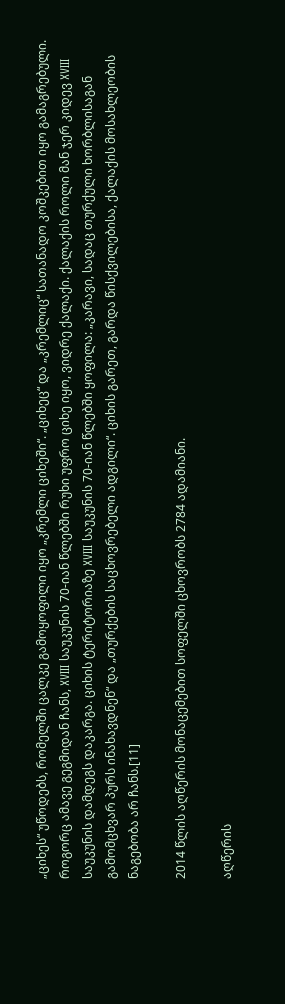„ციხეს“ უწოდებს, რომელში ცალკე გამოყოფილი იყო „კრემლი ციხეში“. „ციხეც“ და „კრემლიც“ სათანადო კოშკებით იყო გამაგრებული. როგორც ამავე გეგმიდან ჩანს, XVIII საუკუნის 70-იან წლებში რუხი უფრო ციხე იყო, ვიდრე ქალაქი. ქალაქის როლი მან ჯერ კიდევ XVIII საუკუნის დამდეგს დაკარგა. ციხის ტერიტორიაზე XVIII საუკუნის 70-იან წლებში ყოფილა: „კარავი, სადაც თურქული ხორბლისაგან გამომცხვარ პურს ინახავდნენ“ და „თურქების საცხოვრებელი ადგილი“. ციხის გარეთ, გარდა წისქვილებისა, ქალაქის მოსახლეობის ნაგებობა არ ჩანს.[11]

2014 წლის აღწერის მონაცემებით სოფელში ცხოვრობს 2784 ადამიანი.

აღწერის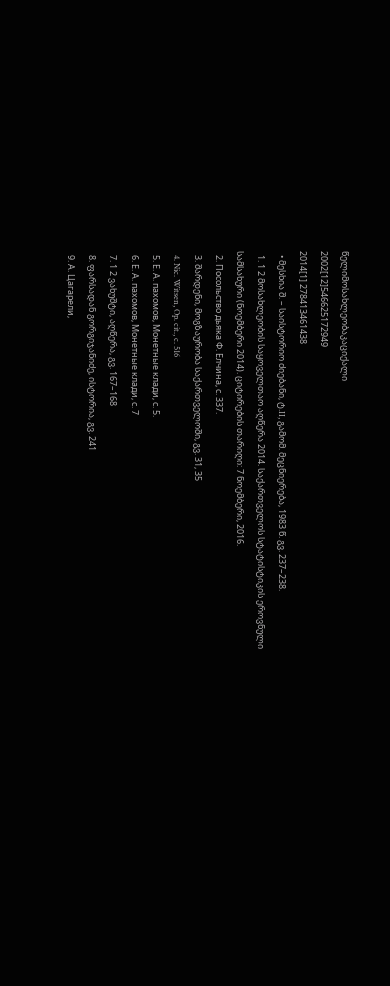წელიმოსახლეობაკაციქალი
2002[12]546625172949
2014[1] 278413461438
  • მესხია შ. – საისტორიო ძიებანი, ტ.II, გამომ. მეცნიერება, 1983 წ. გვ. 237–238.
  1. 1 2 მოსახლეობის საყოველთაო აღწერა 2014. საქართველოს სტატისტიკის ეროვნული სამსახური (ნოემბერი 2014). ციტირების თარიღი: 7 ნოემბერი, 2016.
  2. Посольство дьяка Ф. Елчина, с. 337.
  3. შარდენი, მოგზაურობა საქართველოში, გვ. 31, 35
  4. Nic. Witsen, Op. cit., c. 516
  5. Е. А. пахомов, Монетные клади, с. 5.
  6. Е. А. пахомов, Монетные клади, с. 7
  7. 1 2 ვახუშტი, აღწერა, გვ. 167–168
  8. ფარსადან გორგიჯანიძე, ისტორია, გვ. 241
  9. А. Цагарели,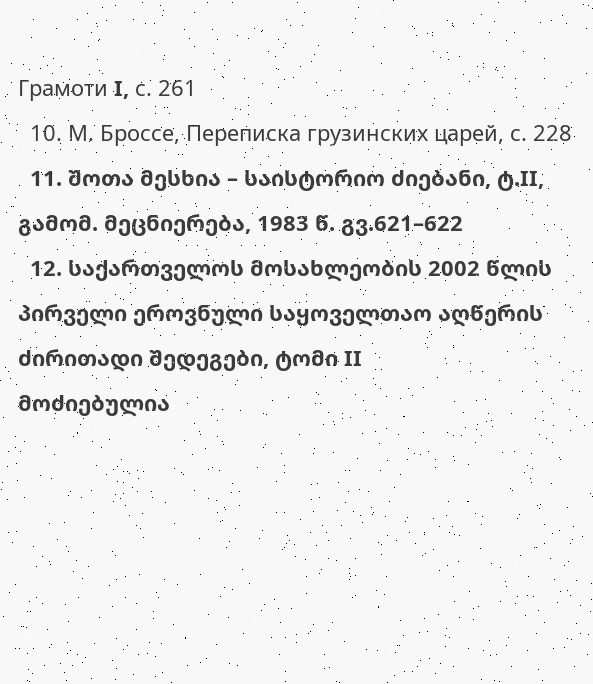Грамоти I, с. 261
  10. М. Броссе, Переписка грузинских царей, с. 228
  11. შოთა მესხია – საისტორიო ძიებანი, ტ.II, გამომ. მეცნიერება, 1983 წ. გვ.621–622
  12. საქართველოს მოსახლეობის 2002 წლის პირველი ეროვნული საყოველთაო აღწერის ძირითადი შედეგები, ტომი II
მოძიებულია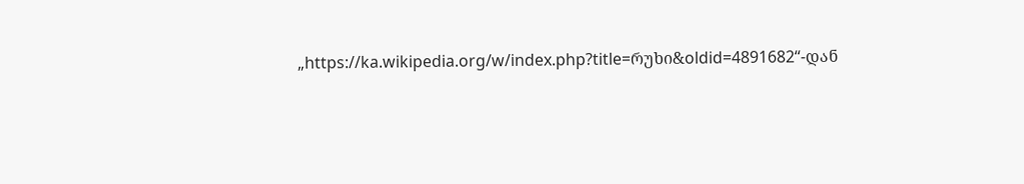„https://ka.wikipedia.org/w/index.php?title=რუხი&oldid=4891682“-დან